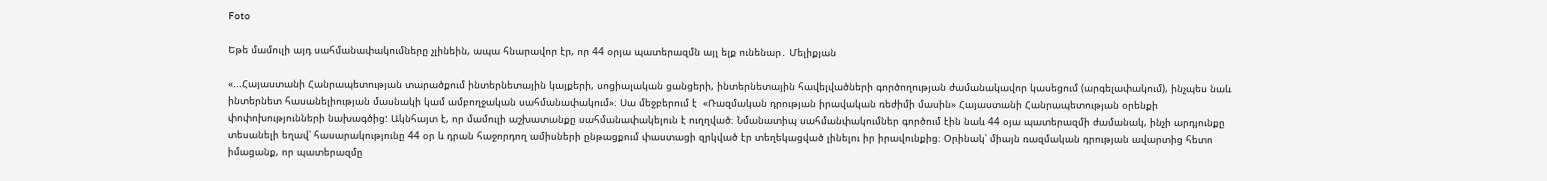Foto

Եթե մամուլի այդ սահմանափակումները չլինեին, ապա հնարավոր էր, որ 44 օրյա պատերազմն այլ ելք ունենար․ Մելիքյան

«...Հայաստանի Հանրապետության տարածքում ինտերնետային կայքերի, սոցիալական ցանցերի, ինտերնետային հավելվածների գործողության ժամանակավոր կասեցում (արգելափակում), ինչպես նաև ինտերնետ հասանելիության մասնակի կամ ամբողջական սահմանափակում»։ Սա մեջբերում է  «Ռազմական դրության իրավական ռեժիմի մասին» Հայաստանի Հանրապետության օրենքի փոփոխությունների նախագծից: Ակնհայտ է, որ մամուլի աշխատանքը սահմանափակելուն է ուղղված։ Նմանատիպ սահմանփակումներ գործում էին նաև 44 օյա պատերազմի ժամանակ, ինչի արդյունքը տեսանելի եղավ՝ հասարակությունը 44 օր և դրան հաջորդող ամիսների ընթացքում փաստացի զրկված էր տեղեկացված լինելու իր իրավունքից։ Օրինակ՝ միայն ռազմական դրության ավարտից հետո իմացանք, որ պատերազմը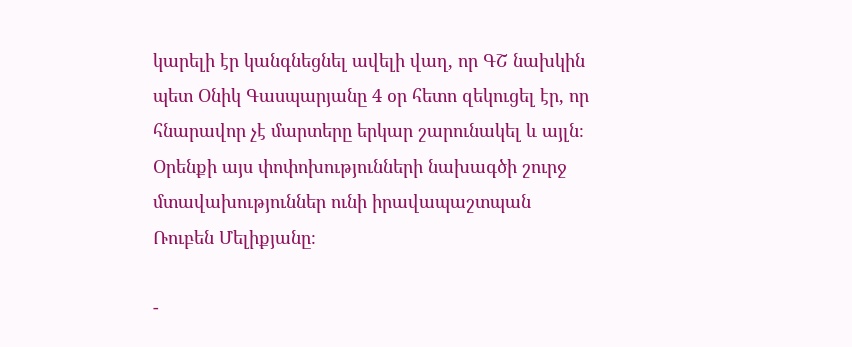կարելի էր կանգնեցնել ավելի վաղ, որ ԳՇ նախկին պետ Օնիկ Գասպարյանը 4 օր հետո զեկուցել էր, որ հնարավոր չէ մարտերը երկար շարունակել և այլն։ Օրենքի այս փոփոխությունների նախագծի շուրջ մտավախություններ ունի իրավապաշտպան Ռուբեն Մելիքյանը։

-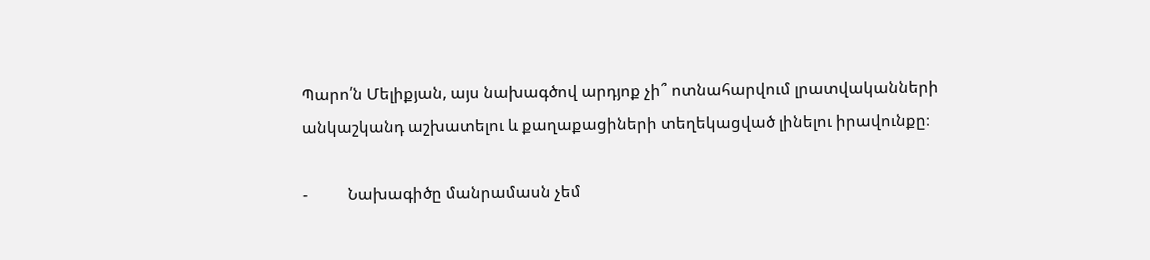Պարո՛ն Մելիքյան, այս նախագծով արդյոք չի՞ ոտնահարվում լրատվականների անկաշկանդ աշխատելու և քաղաքացիների տեղեկացված լինելու իրավունքը։

-          Նախագիծը մանրամասն չեմ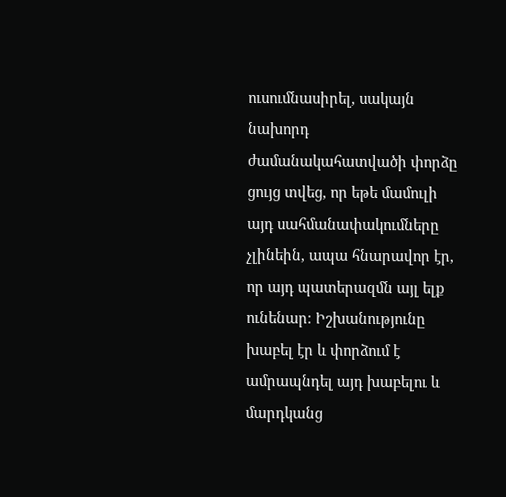ուսումնասիրել, սակայն նախորդ ժամանակահատվածի փորձը ցույց տվեց, որ եթե մամուլի այդ սահմանափակումները չլինեին, ապա հնարավոր էր, որ այդ պատերազմն այլ ելք ունենար։ Իշխանությունը խաբել էր և փորձում է ամրապնդել այդ խաբելու և մարդկանց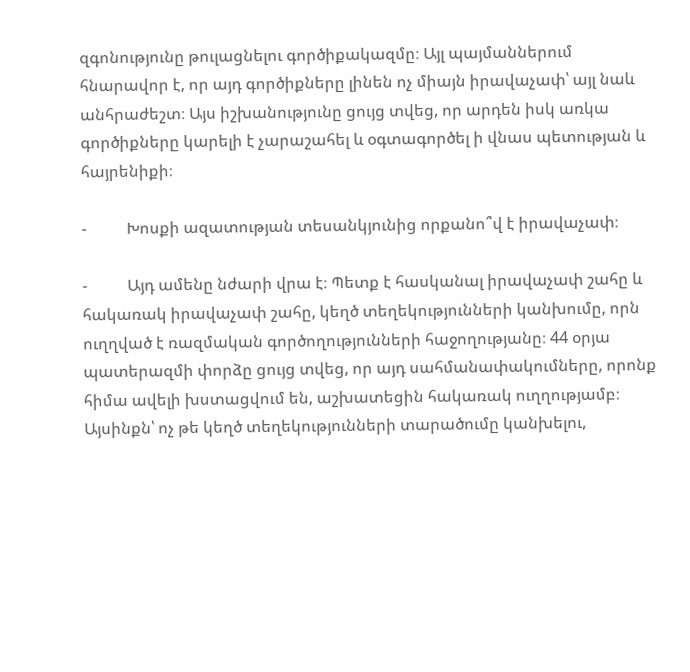զգոնությունը թուլացնելու գործիքակազմը։ Այլ պայմաններում հնարավոր է, որ այդ գործիքները լինեն ոչ միայն իրավաչափ՝ այլ նաև անհրաժեշտ։ Այս իշխանությունը ցույց տվեց, որ արդեն իսկ առկա գործիքները կարելի է չարաշահել և օգտագործել ի վնաս պետության և հայրենիքի։

-          Խոսքի ազատության տեսանկյունից որքանո՞վ է իրավաչափ։

-          Այդ ամենը նժարի վրա է։ Պետք է հասկանալ իրավաչափ շահը և հակառակ իրավաչափ շահը, կեղծ տեղեկությունների կանխումը, որն ուղղված է ռազմական գործողությունների հաջողությանը։ 44 օրյա պատերազմի փորձը ցույց տվեց, որ այդ սահմանափակումները, որոնք հիմա ավելի խստացվում են, աշխատեցին հակառակ ուղղությամբ։ Այսինքն՝ ոչ թե կեղծ տեղեկությունների տարածումը կանխելու,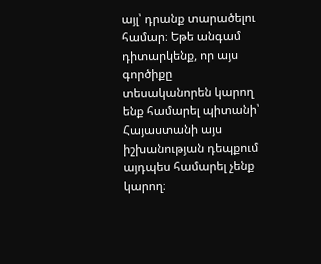այլ՝ դրանք տարածելու համար։ Եթե անգամ դիտարկենք, որ այս գործիքը տեսականորեն կարող ենք համարել պիտանի՝ Հայաստանի այս իշխանության դեպքում այդպես համարել չենք կարող։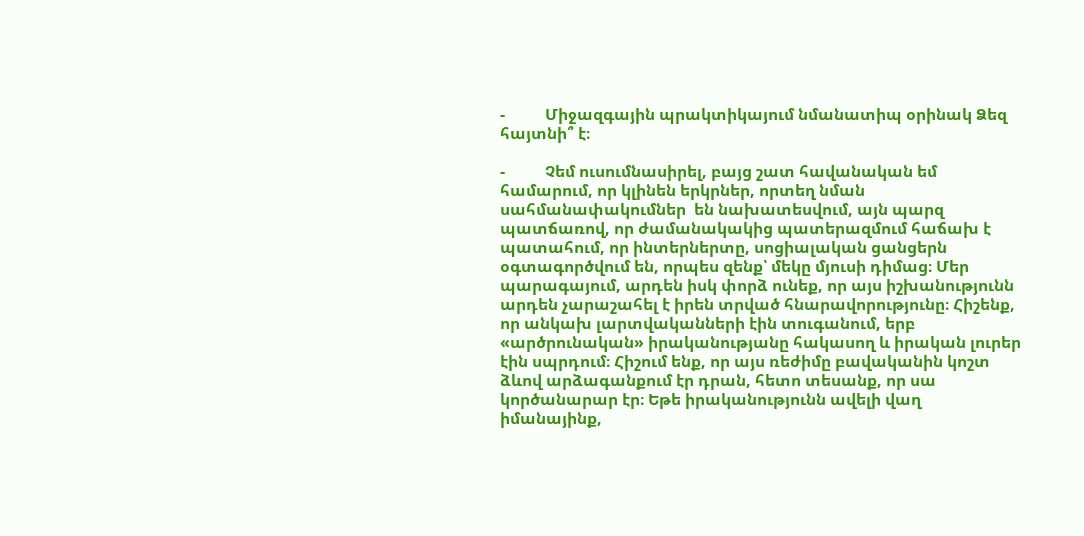-          Միջազգային պրակտիկայում նմանատիպ օրինակ Ձեզ հայտնի՞ է։

-          Չեմ ուսումնասիրել, բայց շատ հավանական եմ համարում, որ կլինեն երկրներ, որտեղ նման սահմանափակումներ  են նախատեսվում, այն պարզ պատճառով, որ ժամանակակից պատերազմում հաճախ է պատահում, որ ինտերներտը, սոցիալական ցանցերն օգտագործվում են, որպես զենք՝ մեկը մյուսի դիմաց։ Մեր պարագայում, արդեն իսկ փորձ ունեք, որ այս իշխանությունն արդեն չարաշահել է իրեն տրված հնարավորությունը։ Հիշենք, որ անկախ լարտվականների էին տուգանում, երբ «արծրունական» իրականությանը հակասող և իրական լուրեր էին սպրդում։ Հիշում ենք, որ այս ռեժիմը բավականին կոշտ ձևով արձագանքում էր դրան, հետո տեսանք, որ սա կործանարար էր։ Եթե իրականությունն ավելի վաղ իմանայինք,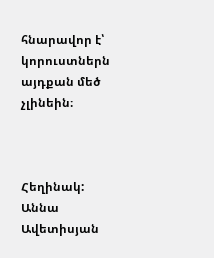հնարավոր է՝ կորուստներն այդքան մեծ չլինեին։



Հեղինակ: Աննա Ավետիսյան